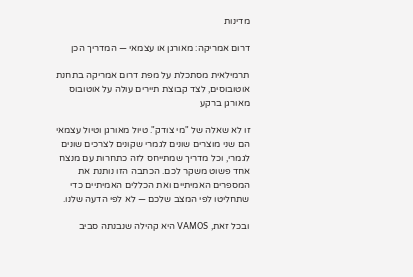מדינות

דרום אמריקה: מאורגן או עצמאי — המדריך הכן

תרמילאית מסתכלת על מפת דרום אמריקה בתחנת אוטובוסים, לצד קבוצת תיירים עולה על אוטובוס מאורגן ברקע

זו לא שאלה של "מי צודק". טיול מאורגן וטיול עצמאי הם שני מוצרים שונים לגמרי שקונים לצרכים שונים לגמרי, וכל מדריך שמתייחס לזה כתחרות עם מנצח אחד פשוט משקר לכם. הכתבה הזו נותנת את המספרים האמיתיים ואת הכללים האמיתיים כדי שתחליטו לפי המצב שלכם — לא לפי הדעה שלנו.

ובכל זאת, VAMOS היא קהילה שנבנתה סביב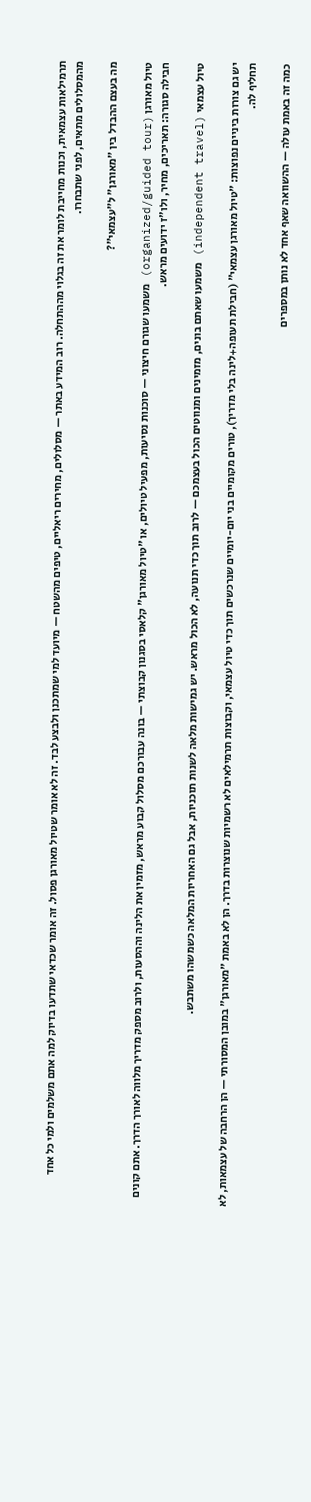תרמילאות עצמאית, וכנות מחייבת לומר את זה בגלוי מההתחלה. רוב המידע באתר — מסלולים, מחירים ריאליים, טיפים מהשטח — מיועד למי שמתכנן ולבצע לבד. זה לא אומר שטיול מאורגן פסול. זה אומר שכדאי שתדעו בדיוק למה אתם משלמים ולמי כל אחד מהמסלולים מתאים, לפני שתבחרו.

מה בעצם ההבדל בין "מאורגן" ל"עצמאי"?

טיול מאורגן (organized/guided tour) משמעו שגורם חיצוני — סוכנות נסיעות, מפעיל טיולים, או "טיול מאורגן" קלאסי בסגנון קבוצתי — בונה עבורכם מסלול קבוע מראש, מזמין את הלינה וההסעות, ולרוב מספק מדריך מלווה לאורך הדרך. אתם קונים חבילה סגורה: תאריכים, מחיר, ולו"ז ידועים מראש.

טיול עצמאי (independent travel) משמעו שאתם בונים, מזמינים ומנווטים הכול בעצמכם — לרוב תוך כדי תנועה, לא הכול מראש. יש גמישות מלאה לשנות תוכניות, אבל גם האחריות המלאה כשמשהו משתבש.

יש גם צורות ביניים נפוצות: "טיול מאורגן עצמאי" (חבילת תעופה+לינה בלי מדריך), טורים מקומיים בני יום-יומיים שנרכשים תוך כדי טיול עצמאי, וקבוצות תרמילאים לא רשמיות שנוצרות בדרך. הן לא באמת "מאורגן" במובן המסורתי — הן הרחבה של עצמאות, לא תחליף לה.

כמה זה באמת עולה — ההשוואה שאף אחד לא נותן במספרים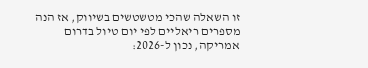זו השאלה שהכי מטשטשים בשיווק, אז הנה מספרים ריאליים לפי יום טיול בדרום אמריקה, נכון ל-2026: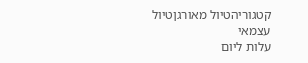קטגוריהטיול מאורגןטיול עצמאי
עלות ליום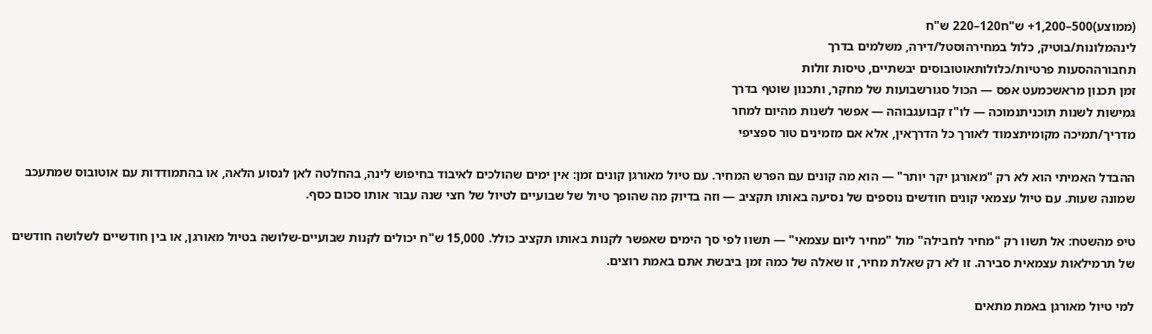(ממוצע)500–1,200+ ש"ח120–220 ש"ח
לינהמלונות/בוטיק, כלול במחירהוסטל/דירה, משלמים בדרך
תחבורההסעות פרטיות/כלולותאוטובוסים יבשתיים, טיסות זולות
זמן תכנון מראשכמעט אפס — הכול סגורשבועות של מחקר, ותכנון שוטף בדרך
גמישות לשנות תוכניתנמוכה — לו"ז קבועגבוהה — אפשר לשנות מהיום למחר
מדריך/תמיכה מקומיתצמוד לאורך כל הדרךאין, אלא אם מזמינים טור ספציפי

ההבדל האמיתי הוא לא רק "מאורגן יקר יותר" — הוא מה קונים עם הפרש המחיר. עם טיול מאורגן קונים זמן: אין ימים שהולכים לאיבוד בחיפוש לינה, בהחלטה לאן לנסוע הלאה, או בהתמודדות עם אוטובוס שמתעכב שמונה שעות. עם טיול עצמאי קונים חודשים נוספים של נסיעה באותו תקציב — וזה בדיוק מה שהופך טיול של שבועיים לטיול של חצי שנה עבור אותו סכום כסף.

טיפ מהשטח: אל תשוו רק "מחיר לחבילה" מול "מחיר ליום עצמאי" — תשוו לפי סך הימים שאפשר לקנות באותו תקציב כולל. 15,000 ש"ח יכולים לקנות שבועיים-שלושה בטיול מאורגן, או בין חודשיים לשלושה חודשים של תרמילאות עצמאית סבירה. זו לא רק שאלת מחיר, זו שאלה של כמה זמן ביבשת אתם באמת רוצים.

למי טיול מאורגן באמת מתאים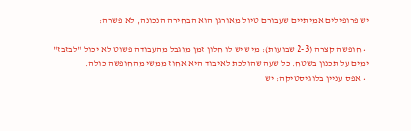יש פרופילים אמיתיים שעבורם טיול מאורגן הוא הבחירה הנכונה, לא פשרה:

  • חופשה קצרה (2-3 שבועות): מי שיש לו חלון זמן מוגבל מהעבודה פשוט לא יכול "לבזבז" ימים על תכנון בשטח. כל שעה שהולכת לאיבוד היא אחוז ממשי מהחופשה כולה.
  • אפס עניין בלוגיסטיקה: יש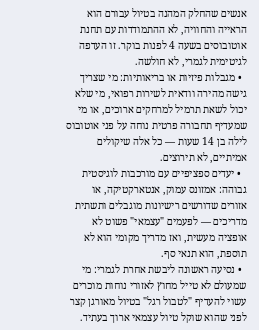אנשים שהחלק המהנה בטיול עבורם הוא הראייה והחוויה, לא ההתמודדות עם תחנת אוטובוסים בשעה 4 לפנות בוקר. זו העדפה לגיטימית לגמרי, לא חולשה.
  • מגבלות פיזיות או בריאותיות: מי שצריך גישה מהירה וודאית לשירות רפואי, מי שלא יכול לשאת תרמיל למרחקים ארוכים, או מי שמעדיף תחבורה פרטית נוחה על פני אוטובוס לילה בן 14 שעות — כל אלה שיקולים אמיתיים, לא תירוצים.
  • יעדים ספציפיים עם מורכבות לוגיסטית גבוהה: אמזונס עמוק, אנטארקטיקה, או אזורים שדורשים רישיונות מוגבלים ותשתית מדריכים — לפעמים "עצמאי" פשוט לא אופציה מעשית, ואז מדריך מקומי הוא לא תוספת, הוא תנאי סף.
  • נסיעה ראשונה ליבשת אחרת לגמרי: מי שמעולם לא טייל מחוץ לאזורי נוחות מוכרים עשוי להעדיף "לטבול רגל" בטיול מאורגן קצר לפני שהוא שוקל טיול עצמאי ארוך בעתיד.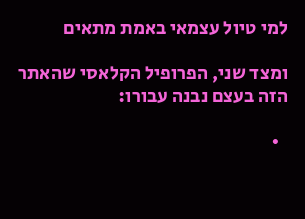למי טיול עצמאי באמת מתאים

ומצד שני, הפרופיל הקלאסי שהאתר הזה בעצם נבנה עבורו:

  •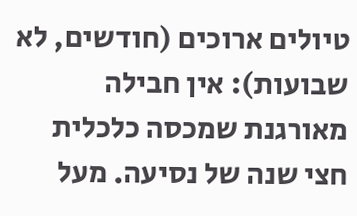טיולים ארוכים (חודשים, לא שבועות): אין חבילה מאורגנת שמכסה כלכלית חצי שנה של נסיעה. מעל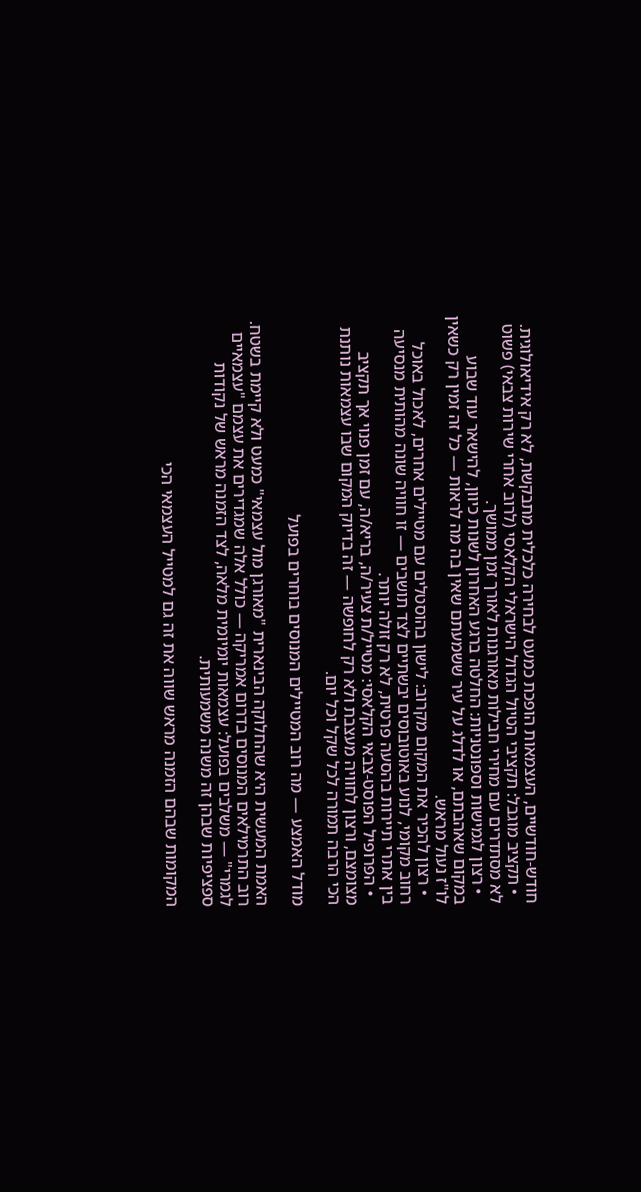חודש-חודשיים, העצמאות הופכת כמעט לבחירה כלכלית מתבקשת, לא רק אידיאולוגית.
  • תקציב מוגבל: תקציבי הטיול הגדול הישראלי הקלאסי (לרוב אחרי שירות צבאי) פשוט לא מסתדרים עם מחירי חבילות מאורגנות לאורך זמן ממושך.
  • רצון לגמישות וספונטניות: החלטה ברגע האחרון לשנות כיוון, להישאר עוד שבוע במקום שאהבתם, או לדלג על עיר ששמעתם שאין בה מה לראות — כל זה זמין רק כשאין לו"ז נעול מראש.
  • רצון להכיר את המקום מקרוב: לישון בהוסטלים עם מטיילים אחרים, לאכול באוכל רחוב מקומי, לנוע באוטובוסים יבשתיים לצד תושבים — זו חוויה שונה מהותית מנסיעה בין אתרי תיירות בהסעה פרטית, לא רק זולה יותר.
  • הפרופיל הפוסט-צבאי הקלאסי: מטייל/ת צעיר/ה, בריא/ה, עם זמן פנוי אך תקציב מצומצם, ורצון לחוויה מעצבת ולא רק לחופשה — זה בדיוק המקום שבו עצמאות נותנת הכי הרבה תמורה לכל שקל וכל יום.

מודל האמצע — מה רוב המטיילים המנוסים בוחרים בפועל

האמת המעשית היא שהחלוקה הבינארית "מאורגן מול עצמאי" כמעט ולא קיימת בשטח. רוב התרמילאים המנוסים בדרום אמריקה — כולל אלה שמגדירים את עצמם "עצמאיים לגמרי" — משלבים בפועל: עצמאות יומיומית מלאה, לצד הזמנה מראש של נקודות ספציפיות שבהן זה משנה משמעותית.

המקומות שבהם הזמנה מראש שווה את זה גם למטייל העצמאי הכי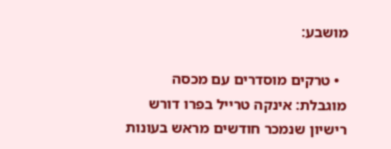מושבע:

  • טרקים מוסדרים עם מכסה מוגבלת: אינקה טרייל בפרו דורש רישיון שנמכר חודשים מראש בעונות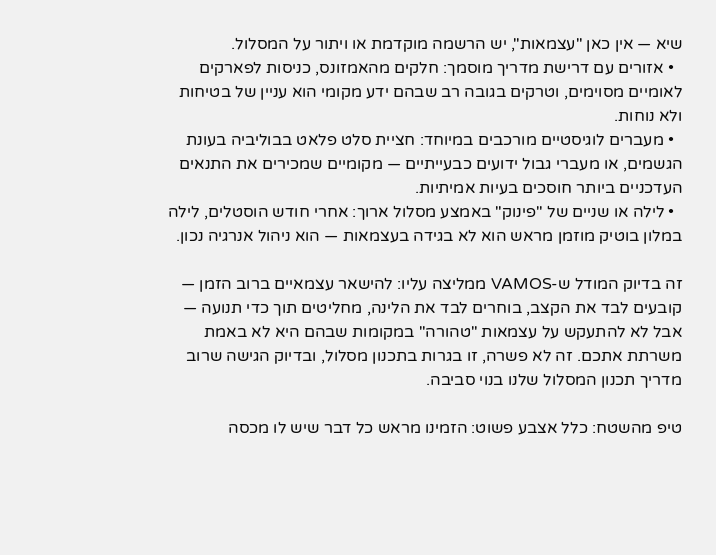שיא — אין כאן "עצמאות", יש הרשמה מוקדמת או ויתור על המסלול.
  • אזורים עם דרישת מדריך מוסמך: חלקים מהאמזונס, כניסות לפארקים לאומיים מסוימים, וטרקים בגובה רב שבהם ידע מקומי הוא עניין של בטיחות ולא נוחות.
  • מעברים לוגיסטיים מורכבים במיוחד: חציית סלט פלאט בבוליביה בעונת הגשמים, או מעברי גבול ידועים כבעייתיים — מקומיים שמכירים את התנאים העדכניים ביותר חוסכים בעיות אמיתיות.
  • לילה או שניים של "פינוק" באמצע מסלול ארוך: אחרי חודש הוסטלים, לילה במלון בוטיק מוזמן מראש הוא לא בגידה בעצמאות — הוא ניהול אנרגיה נכון.

זה בדיוק המודל ש-VAMOS ממליצה עליו: להישאר עצמאיים ברוב הזמן — קובעים לבד את הקצב, בוחרים לבד את הלינה, מחליטים תוך כדי תנועה — אבל לא להתעקש על עצמאות "טהורה" במקומות שבהם היא לא באמת משרתת אתכם. זה לא פשרה, זו בגרות בתכנון מסלול, ובדיוק הגישה שרוב מדריך תכנון המסלול שלנו בנוי סביבה.

טיפ מהשטח: כלל אצבע פשוט: הזמינו מראש כל דבר שיש לו מכסה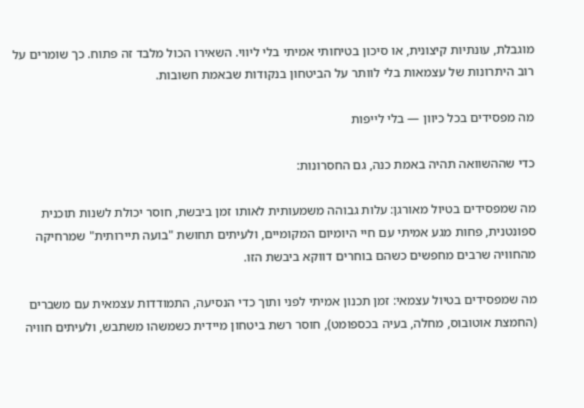מוגבלת, עונתיות קיצונית, או סיכון בטיחותי אמיתי בלי ליווי. השאירו הכול מלבד זה פתוח. כך שומרים על רוב היתרונות של עצמאות בלי לוותר על הביטחון בנקודות שבאמת חשובות.

מה מפסידים בכל כיוון — בלי לייפות

כדי שההשוואה תהיה באמת כנה, גם החסרונות:

מה שמפסידים בטיול מאורגן: עלות גבוהה משמעותית לאותו זמן ביבשת, חוסר יכולת לשנות תוכנית ספונטנית, פחות מגע אמיתי עם חיי היומיום המקומיים, ולעיתים תחושת "בועה תיירותית" שמרחיקה מהחוויה שרבים מחפשים כשהם בוחרים דווקא ביבשת הזו.

מה שמפסידים בטיול עצמאי: זמן תכנון אמיתי לפני ותוך כדי הנסיעה, התמודדות עצמאית עם משברים (החמצת אוטובוס, מחלה, בעיה בכספומט), חוסר רשת ביטחון מיידית כשמשהו משתבש, ולעיתים חוויה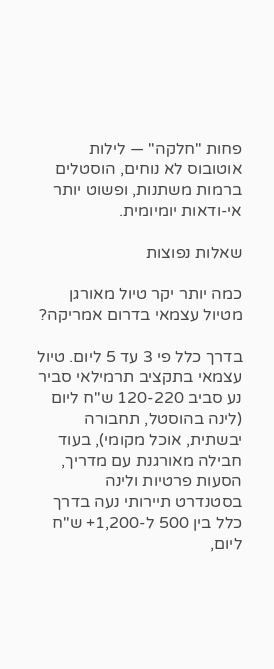פחות "חלקה" — לילות אוטובוס לא נוחים, הוסטלים ברמות משתנות, ופשוט יותר אי-ודאות יומיומית.

שאלות נפוצות

כמה יותר יקר טיול מאורגן מטיול עצמאי בדרום אמריקה?

בדרך כלל פי 3 עד 5 ליום. טיול עצמאי בתקציב תרמילאי סביר נע סביב 120-220 ש"ח ליום (לינה בהוסטל, תחבורה יבשתית, אוכל מקומי), בעוד חבילה מאורגנת עם מדריך, הסעות פרטיות ולינה בסטנדרט תיירותי נעה בדרך כלל בין 500 ל-1,200+ ש"ח ליום,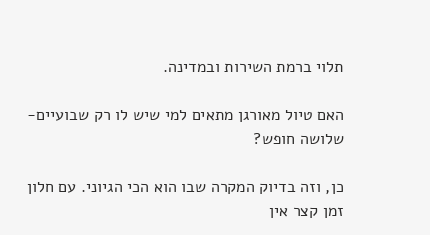תלוי ברמת השירות ובמדינה.

האם טיול מאורגן מתאים למי שיש לו רק שבועיים-שלושה חופש?

כן, וזה בדיוק המקרה שבו הוא הכי הגיוני. עם חלון זמן קצר אין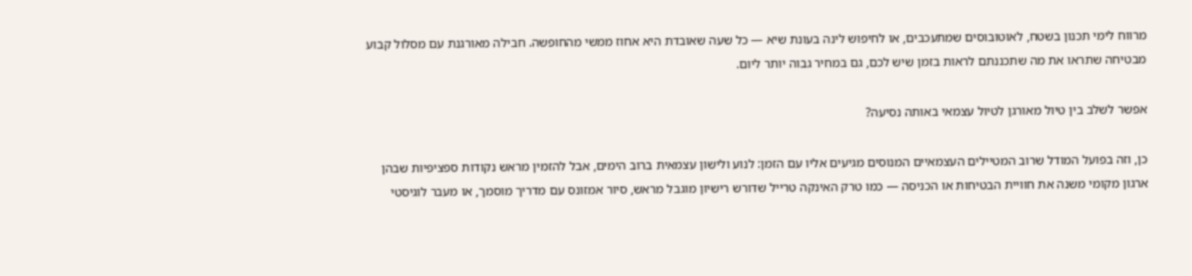מרווח לימי תכנון בשטח, לאוטובוסים שמתעכבים, או לחיפוש לינה בעונת שיא — כל שעה שאובדת היא אחוז ממשי מהחופשה. חבילה מאורגנת עם מסלול קבוע מבטיחה שתראו את מה שתכננתם לראות בזמן שיש לכם, גם במחיר גבוה יותר ליום.

אפשר לשלב בין טיול מאורגן לטיול עצמאי באותה נסיעה?

כן, וזה בפועל המודל שרוב המטיילים העצמאיים המנוסים מגיעים אליו עם הזמן: לנוע ולישון עצמאית ברוב הימים, אבל להזמין מראש נקודות ספציפיות שבהן ארגון מקומי משנה את חוויית הבטיחות או הכניסה — כמו טרק האינקה טרייל שדורש רישיון מוגבל מראש, סיור אמזונס עם מדריך מוסמך, או מעבר לוגיסטי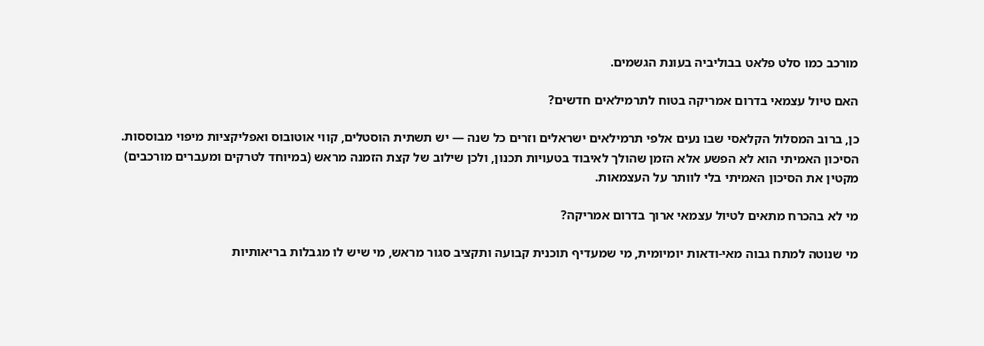מורכב כמו סלט פלאט בבוליביה בעונת הגשמים.

האם טיול עצמאי בדרום אמריקה בטוח לתרמילאים חדשים?

כן, ברוב המסלול הקלאסי שבו נעים אלפי תרמילאים ישראלים וזרים כל שנה — יש תשתית הוסטלים, קווי אוטובוס ואפליקציות מיפוי מבוססות. הסיכון האמיתי הוא לא הפשע אלא הזמן שהולך לאיבוד בטעויות תכנון, ולכן שילוב של קצת הזמנה מראש (במיוחד לטרקים ומעברים מורכבים) מקטין את הסיכון האמיתי בלי לוותר על העצמאות.

מי לא בהכרח מתאים לטיול עצמאי ארוך בדרום אמריקה?

מי שנוטה למתח גבוה מאי-ודאות יומיומית, מי שמעדיף תוכנית קבועה ותקציב סגור מראש, מי שיש לו מגבלות בריאותיות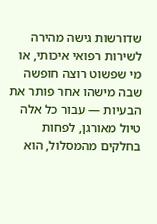שדורשות גישה מהירה לשירות רפואי איכותי, או מי שפשוט רוצה חופשה שבה מישהו אחר פותר את הבעיות — עבור כל אלה טיול מאורגן, לפחות בחלקים מהמסלול, הוא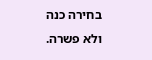בחירה כנה ולא פשרה.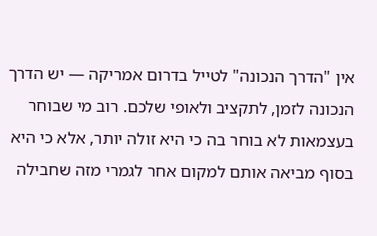אין "הדרך הנכונה" לטייל בדרום אמריקה — יש הדרך הנכונה לזמן, לתקציב ולאופי שלכם. רוב מי שבוחר בעצמאות לא בוחר בה כי היא זולה יותר, אלא כי היא בסוף מביאה אותם למקום אחר לגמרי מזה שחבילה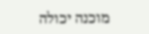מוכנה יכולה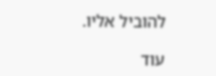להוביל אליו.

עוד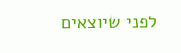לפני שיוצאים